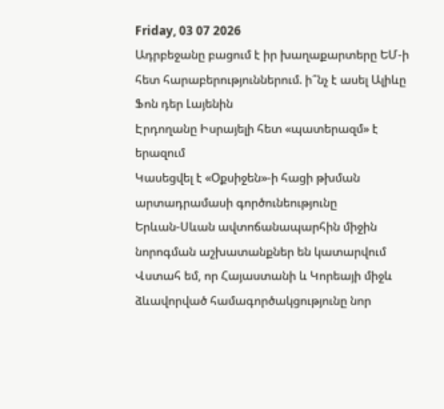Friday, 03 07 2026
Ադրբեջանը բացում է իր խաղաքարտերը ԵՄ-ի հետ հարաբերություններում. ի՞նչ է ասել Ալիևը Ֆոն դեր Լայենին
Էրդողանը Իսրայելի հետ «պատերազմ» է երազում
Կասեցվել է «Օքսիջեն»-ի հացի թխման արտադրամասի գործունեությունը
Երևան-Սևան ավտոճանապարհին միջին նորոգման աշխատանքներ են կատարվում
Վստահ եմ, որ Հայաստանի և Կորեայի միջև ձևավորված համագործակցությունը նոր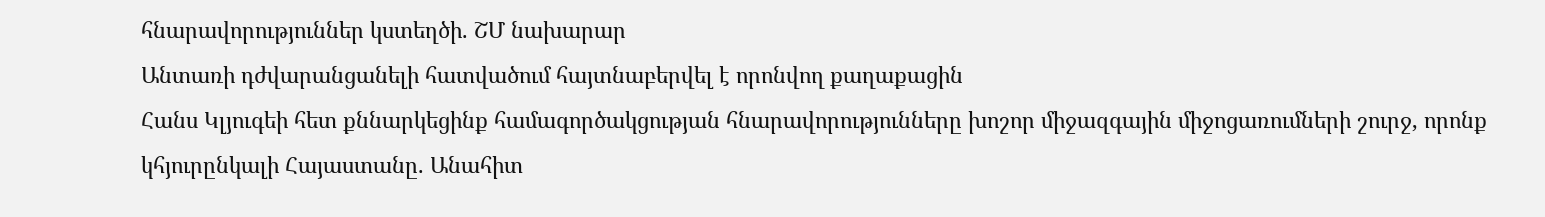հնարավորություններ կստեղծի. ՇՄ նախարար
Անտառի դժվարանցանելի հատվածում հայտնաբերվել է որոնվող քաղաքացին
Հանս Կլյուգեի հետ քննարկեցինք համագործակցության հնարավորությունները խոշոր միջազգային միջոցառումների շուրջ, որոնք կհյուրընկալի Հայաստանը. Անահիտ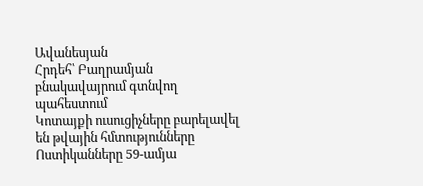Ավանեսյան
Հրդեհ՝ Բաղրամյան բնակավայրում գտնվող պահեստում
Կոտայքի ուսուցիչները բարելավել են թվային հմտությունները
Ոստիկանները 59-ամյա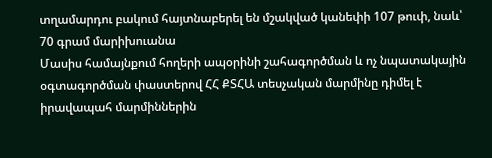տղամարդու բակում հայտնաբերել են մշակված կանեփի 107 թուփ, նաև՝ 70 գրամ մարիխուանա
Մասիս համայնքում հողերի ապօրինի շահագործման և ոչ նպատակային օգտագործման փաստերով ՀՀ ՔՏՀԱ տեսչական մարմինը դիմել է իրավապահ մարմիններին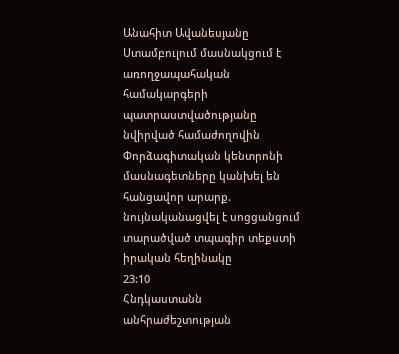Անահիտ Ավանեսյանը Ստամբուլում մասնակցում է առողջապահական համակարգերի պատրաստվածությանը նվիրված համաժողովին
Փորձագիտական կենտրոնի մասնագետները կանխել են հանցավոր արարք. նույնականացվել է սոցցանցում տարածված տպագիր տեքստի իրական հեղինակը
23:10
Հնդկաստանն անհրաժեշտության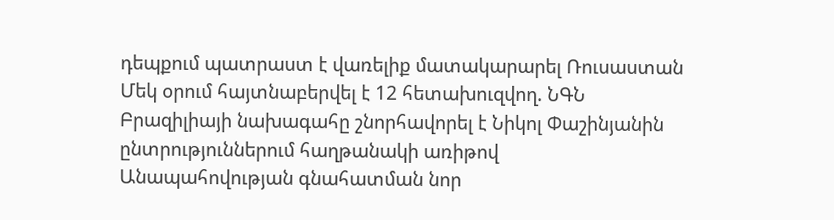դեպքում պատրաստ է վառելիք մատակարարել Ռուսաստան
Մեկ օրում հայտնաբերվել է 12 հետախուզվող. ՆԳՆ
Բրազիլիայի նախագահը շնորհավորել է Նիկոլ Փաշինյանին ընտրություններում հաղթանակի առիթով
Անապահովության գնահատման նոր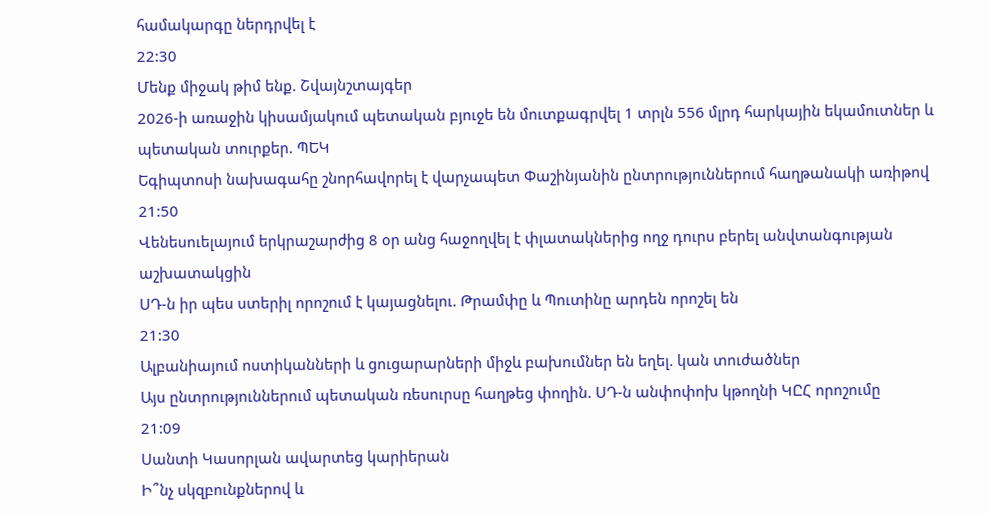համակարգը ներդրվել է
22:30
Մենք միջակ թիմ ենք. Շվայնշտայգեր
2026-ի առաջին կիսամյակում պետական բյուջե են մուտքագրվել 1 տրլն 556 մլրդ հարկային եկամուտներ և պետական տուրքեր. ՊԵԿ
Եգիպտոսի նախագահը շնորհավորել է վարչապետ Փաշինյանին ընտրություններում հաղթանակի առիթով
21:50
Վենեսուելայում երկրաշարժից 8 օր անց հաջողվել է փլատակներից ողջ դուրս բերել անվտանգության աշխատակցին
ՍԴ-ն իր պես ստերիլ որոշում է կայացնելու. Թրամփը և Պուտինը արդեն որոշել են
21:30
Ալբանիայում ոստիկանների և ցուցարարների միջև բախումներ են եղել. կան տուժածներ
Այս ընտրություններում պետական ռեսուրսը հաղթեց փողին. ՍԴ-ն անփոփոխ կթողնի ԿԸՀ որոշումը
21:09
Սանտի Կասորլան ավարտեց կարիերան
Ի՞նչ սկզբունքներով և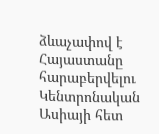ձևաչափով է Հայաստանը հարաբերվելու Կենտրոնական Ասիայի հետ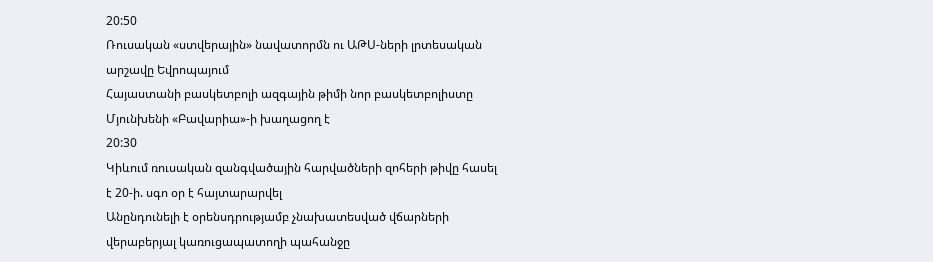20:50
Ռուսական «ստվերային» նավատորմն ու ԱԹՍ-ների լրտեսական արշավը Եվրոպայում
Հայաստանի բասկետբոլի ազգային թիմի նոր բասկետբոլիստը Մյունխենի «Բավարիա»-ի խաղացող է
20:30
Կիևում ռուսական զանգվածային հարվածների զոհերի թիվը հասել է 20-ի. սգո օր է հայտարարվել
Անընդունելի է օրենսդրությամբ չնախատեսված վճարների վերաբերյալ կառուցապատողի պահանջը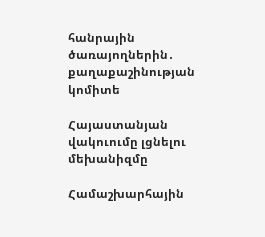հանրային ծառայողներին․ քաղաքաշինության կոմիտե

Հայաստանյան վակուումը լցնելու մեխանիզմը

Համաշխարհային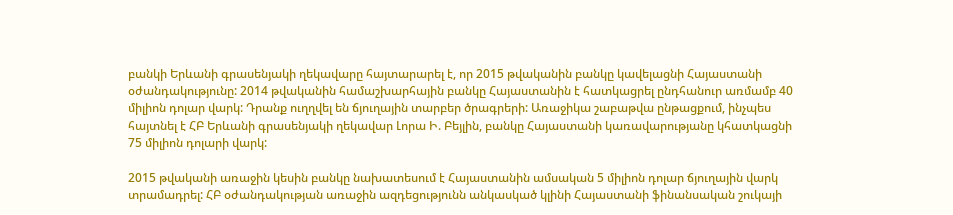բանկի Երևանի գրասենյակի ղեկավարը հայտարարել է, որ 2015 թվականին բանկը կավելացնի Հայաստանի օժանդակությունը: 2014 թվականին համաշխարհային բանկը Հայաստանին է հատկացրել ընդհանուր առմամբ 40 միլիոն դոլար վարկ: Դրանք ուղղվել են ճյուղային տարբեր ծրագրերի: Առաջիկա շաբաթվա ընթացքում, ինչպես հայտնել է ՀԲ Երևանի գրասենյակի ղեկավար Լորա Ի. Բեյլին, բանկը Հայաստանի կառավարությանը կհատկացնի 75 միլիոն դոլարի վարկ:

2015 թվականի առաջին կեսին բանկը նախատեսում է Հայաստանին ամսական 5 միլիոն դոլար ճյուղային վարկ տրամադրել: ՀԲ օժանդակության առաջին ազդեցությունն անկասկած կլինի Հայաստանի ֆինանսական շուկայի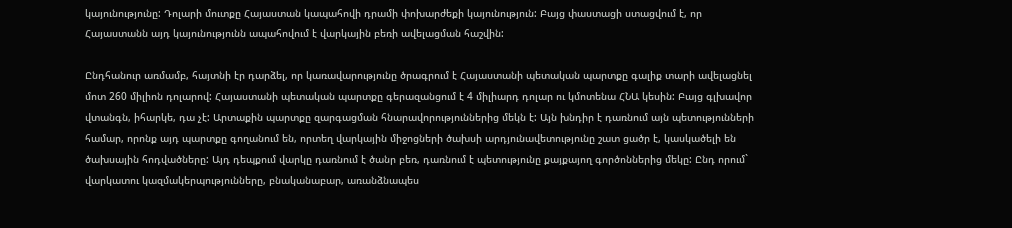կայունությունը: Դոլարի մուտքը Հայաստան կապահովի դրամի փոխարժեքի կայունություն: Բայց փաստացի ստացվում է, որ Հայաստանն այդ կայունությունն ապահովում է վարկային բեռի ավելացման հաշվին:

Ընդհանուր առմամբ, հայտնի էր դարձել, որ կառավարությունը ծրագրում է Հայաստանի պետական պարտքը գալիք տարի ավելացնել մոտ 260 միլիոն դոլարով: Հայաստանի պետական պարտքը գերազանցում է 4 միլիարդ դոլար ու կմոտենա ՀՆԱ կեսին: Բայց գլխավոր վտանգն, իհարկե, դա չէ: Արտաքին պարտքը զարգացման հնարավորություններից մեկն է: Այն խնդիր է դառնում այն պետությունների համար, որոնք այդ պարտքը գողանում են, որտեղ վարկային միջոցների ծախսի արդյունավետությունը շատ ցածր է, կասկածելի են ծախսային հոդվածները: Այդ դեպքում վարկը դառնում է ծանր բեռ, դառնում է պետությունը քայքայող գործոններից մեկը: Ընդ որում` վարկատու կազմակերպությունները, բնականաբար, առանձնապես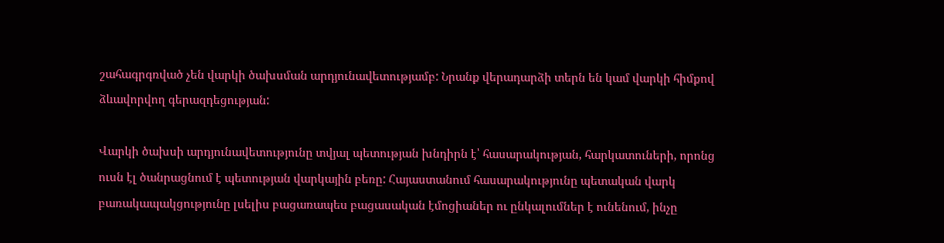շահագրգռված չեն վարկի ծախսման արդյունավետությամբ: Նրանք վերադարձի տերն են կամ վարկի հիմքով ձևավորվող գերազդեցության:

Վարկի ծախսի արդյունավետությունը տվյալ պետության խնդիրն է՝ հասարակության, հարկատուների, որոնց ուսն էլ ծանրացնում է պետության վարկային բեռը: Հայաստանում հասարակությունը պետական վարկ բառակապակցությունը լսելիս բացառապես բացասական էմոցիաներ ու ընկալումներ է ունենում, ինչը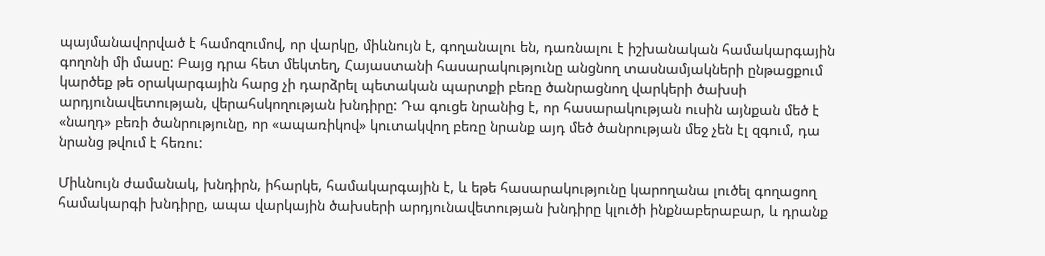պայմանավորված է համոզումով, որ վարկը, միևնույն է, գողանալու են, դառնալու է իշխանական համակարգային գողոնի մի մասը: Բայց դրա հետ մեկտեղ, Հայաստանի հասարակությունը անցնող տասնամյակների ընթացքում կարծեք թե օրակարգային հարց չի դարձրել պետական պարտքի բեռը ծանրացնող վարկերի ծախսի արդյունավետության, վերահսկողության խնդիրը: Դա գուցե նրանից է, որ հասարակության ուսին այնքան մեծ է «նաղդ» բեռի ծանրությունը, որ «ապառիկով» կուտակվող բեռը նրանք այդ մեծ ծանրության մեջ չեն էլ զգում, դա նրանց թվում է հեռու:

Միևնույն ժամանակ, խնդիրն, իհարկե, համակարգային է, և եթե հասարակությունը կարողանա լուծել գողացող համակարգի խնդիրը, ապա վարկային ծախսերի արդյունավետության խնդիրը կլուծի ինքնաբերաբար, և դրանք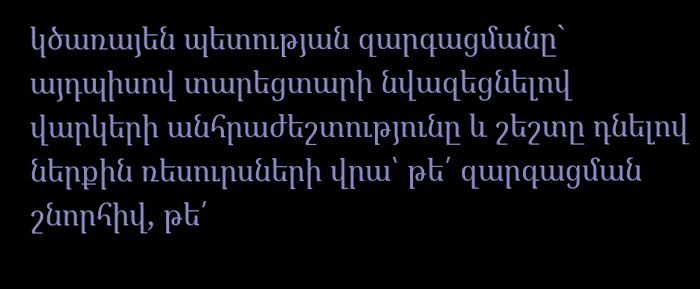կծառայեն պետության զարգացմանը` այդպիսով տարեցտարի նվազեցնելով վարկերի անհրաժեշտությունը և շեշտը դնելով ներքին ռեսուրսների վրա՝ թե՛ զարգացման շնորհիվ, թե՛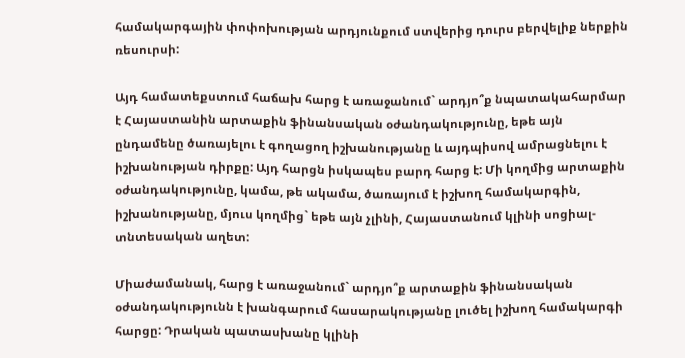համակարգային փոփոխության արդյունքում ստվերից դուրս բերվելիք ներքին ռեսուրսի:

Այդ համատեքստում հաճախ հարց է առաջանում` արդյո՞ք նպատակահարմար է Հայաստանին արտաքին ֆինանսական օժանդակությունը, եթե այն ընդամենը ծառայելու է գողացող իշխանությանը և այդպիսով ամրացնելու է իշխանության դիրքը: Այդ հարցն իսկապես բարդ հարց է: Մի կողմից արտաքին օժանդակությունը, կամա, թե ակամա, ծառայում է իշխող համակարգին, իշխանությանը, մյուս կողմից` եթե այն չլինի, Հայաստանում կլինի սոցիալ-տնտեսական աղետ:

Միաժամանակ, հարց է առաջանում` արդյո՞ք արտաքին ֆինանսական օժանդակությունն է խանգարում հասարակությանը լուծել իշխող համակարգի հարցը: Դրական պատասխանը կլինի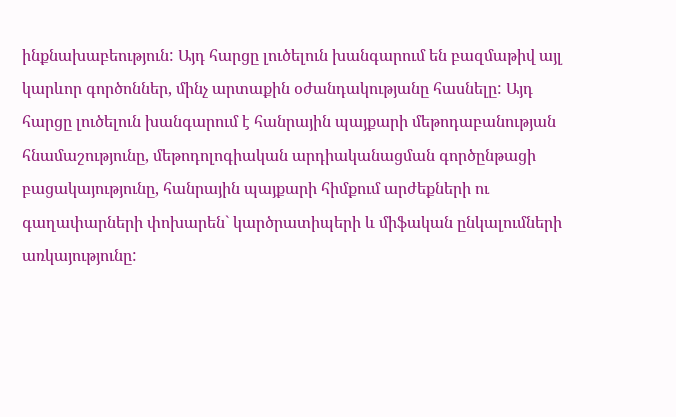ինքնախաբեություն: Այդ հարցը լուծելուն խանգարում են բազմաթիվ այլ կարևոր գործոններ, մինչ արտաքին օժանդակությանը հասնելը: Այդ հարցը լուծելուն խանգարում է հանրային պայքարի մեթոդաբանության հնամաշությունը, մեթոդոլոգիական արդիականացման գործընթացի բացակայությունը, հանրային պայքարի հիմքում արժեքների ու գաղափարների փոխարեն` կարծրատիպերի և միֆական ընկալումների առկայությունը: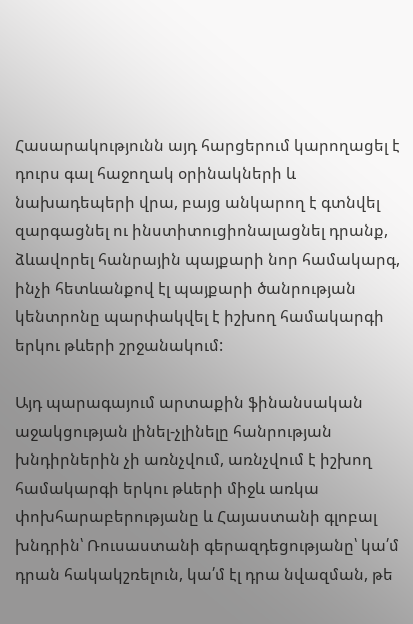Հասարակությունն այդ հարցերում կարողացել է դուրս գալ հաջողակ օրինակների և նախադեպերի վրա, բայց անկարող է գտնվել զարգացնել ու ինստիտուցիոնալացնել դրանք, ձևավորել հանրային պայքարի նոր համակարգ, ինչի հետևանքով էլ պայքարի ծանրության կենտրոնը պարփակվել է իշխող համակարգի երկու թևերի շրջանակում:

Այդ պարագայում արտաքին ֆինանսական աջակցության լինել-չլինելը հանրության խնդիրներին չի առնչվում, առնչվում է իշխող համակարգի երկու թևերի միջև առկա փոխհարաբերությանը և Հայաստանի գլոբալ խնդրին՝ Ռուսաստանի գերազդեցությանը՝ կա՛մ դրան հակակշռելուն, կա՛մ էլ դրա նվազման, թե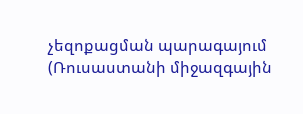չեզոքացման պարագայում (Ռուսաստանի միջազգային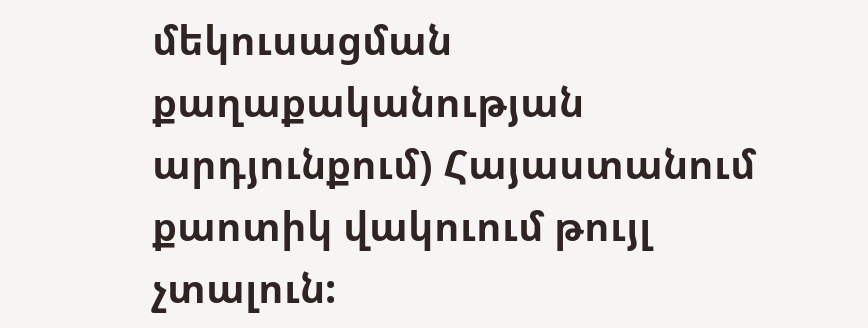մեկուսացման քաղաքականության արդյունքում) Հայաստանում քաոտիկ վակուում թույլ չտալուն: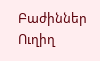Բաժիններ
Ուղիղ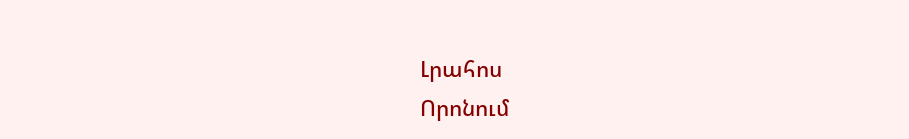Լրահոս
Որոնում